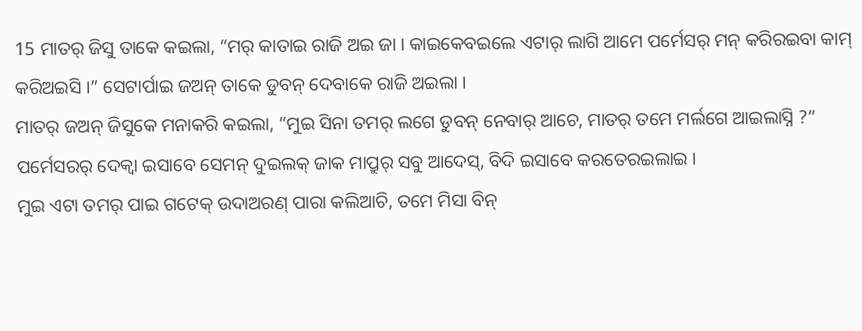15 ମାତର୍ ଜିସୁ ତାକେ କଇଲା, “ମର୍ କାତାଇ ରାଜି ଅଇ ଜା । କାଇକେବଇଲେ ଏଟାର୍ ଲାଗି ଆମେ ପର୍ମେସର୍ ମନ୍ କରିରଇବା କାମ୍ କରିଅଇସି ।” ସେଟାର୍ପାଇ ଜଅନ୍ ତାକେ ଡୁବନ୍ ଦେବାକେ ରାଜି ଅଇଲା ।
ମାତର୍ ଜଅନ୍ ଜିସୁକେ ମନାକରି କଇଲା, “ମୁଇ ସିନା ତମର୍ ଲଗେ ଡୁବନ୍ ନେବାର୍ ଆଚେ, ମାତର୍ ତମେ ମର୍ଲଗେ ଆଇଲାସ୍ନି ?”
ପର୍ମେସରର୍ ଦେକ୍ବା ଇସାବେ ସେମନ୍ ଦୁଇଲକ୍ ଜାକ ମାପ୍ରୁର୍ ସବୁ ଆଦେସ୍, ବିଦି ଇସାବେ କରତେରଇଲାଇ ।
ମୁଇ ଏଟା ତମର୍ ପାଇ ଗଟେକ୍ ଉଦାଅରଣ୍ ପାରା କଲିଆଚି, ତମେ ମିସା ବିନ୍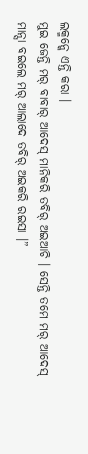ଲକ୍ମନ୍କେ ଏନ୍ତି କରା ।
ମୁଇ ଜେନ୍ତି ମର୍ ବାବାର୍ ଆଦେସ୍ ମାନିକରି ତବିର୍ ଅଇଆଚି । ସେନ୍ତି ତମେ ମର୍ ଆଦେସ୍ ମାନ୍ସା ବଇଲେ ମର୍ ଆଲାଦେ ତବିର୍ ଅଇକରି ରଇସା ।”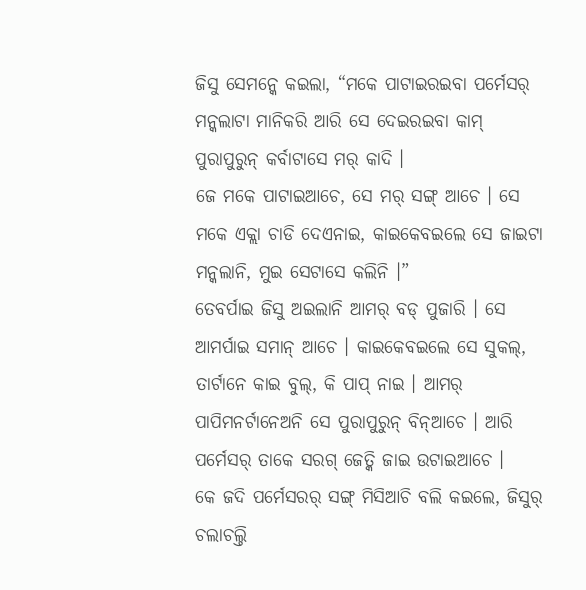ଜିସୁ ସେମନ୍କେ କଇଲା, “ମକେ ପାଟାଇରଇବା ପର୍ମେସର୍ ମନ୍କଲାଟା ମାନିକରି ଆରି ସେ ଦେଇରଇବା କାମ୍ ପୁରାପୁରୁନ୍ କର୍ବାଟାସେ ମର୍ କାଦି ।
ଜେ ମକେ ପାଟାଇଆଚେ, ସେ ମର୍ ସଙ୍ଗ୍ ଆଚେ । ସେ ମକେ ଏକ୍ଲା ଚାଡି ଦେଏନାଇ, କାଇକେବଇଲେ ସେ ଜାଇଟା ମନ୍କଲାନି, ମୁଇ ସେଟାସେ କଲିନି ।”
ତେବର୍ପାଇ ଜିସୁ ଅଇଲାନି ଆମର୍ ବଡ୍ ପୁଜାରି । ସେ ଆମର୍ପାଇ ସମାନ୍ ଆଚେ । କାଇକେବଇଲେ ସେ ସୁକଲ୍, ତାର୍ଟାନେ କାଇ ବୁଲ୍, କି ପାପ୍ ନାଇ । ଆମର୍ ପାପିମନର୍ଟାନେଅନି ସେ ପୁରାପୁରୁନ୍ ବିନ୍ଆଚେ । ଆରି ପର୍ମେସର୍ ତାକେ ସରଗ୍ ଜେତ୍କି ଜାଇ ଉଟାଇଆଚେ ।
କେ ଜଦି ପର୍ମେସରର୍ ସଙ୍ଗ୍ ମିସିଆଚି ବଲି କଇଲେ, ଜିସୁର୍ ଚଲାଚଲ୍ତି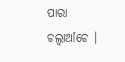ପାରା ଚଲ୍ବାର୍ଆଚେ ।